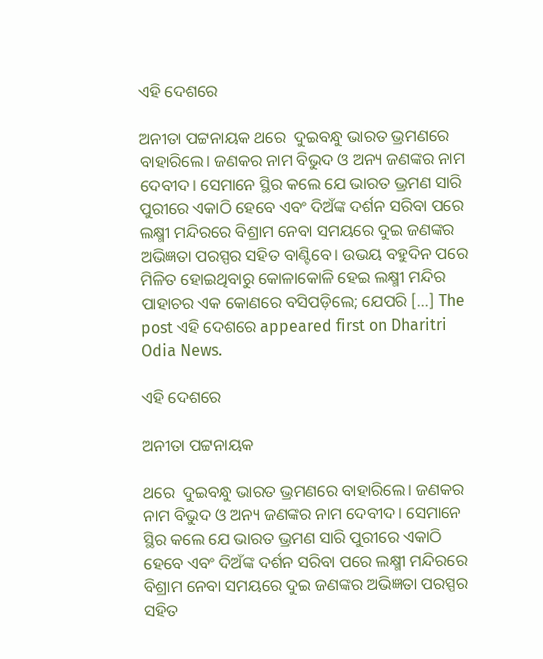ଏହି ଦେଶରେ

ଅନୀତା ପଟ୍ଟନାୟକ ଥରେ  ଦୁଇବନ୍ଧୁ ଭାରତ ଭ୍ରମଣରେ ବାହାରିଲେ। ଜଣକର ନାମ ବିଭୁଦ ଓ ଅନ୍ୟ ଜଣଙ୍କର ନାମ ଦେବୀଦ। ସେମାନେ ସ୍ଥିର କଲେ ଯେ ଭାରତ ଭ୍ରମଣ ସାରି ପୁରୀରେ ଏକାଠି ହେବେ ଏବଂ ଦିଅଁଙ୍କ ଦର୍ଶନ ସରିବା ପରେ ଲକ୍ଷ୍ମୀ ମନ୍ଦିରରେ ବିଶ୍ରାମ ନେବା ସମୟରେ ଦୁଇ ଜଣଙ୍କର ଅଭିଜ୍ଞତା ପରସ୍ପର ସହିତ ବାଣ୍ଟିବେ। ଉଭୟ ବହୁଦିନ ପରେ ମିଳିତ ହୋଇଥିବାରୁ କୋଳାକୋଳି ହେଇ ଲକ୍ଷ୍ମୀ ମନ୍ଦିର ପାହାଚର ଏକ କୋଣରେ ବସିପଡ଼ିଲେ; ଯେପରି […] The post ଏହି ଦେଶରେ appeared first on Dharitri Odia News.

ଏହି ଦେଶରେ

ଅନୀତା ପଟ୍ଟନାୟକ

ଥରେ  ଦୁଇବନ୍ଧୁ ଭାରତ ଭ୍ରମଣରେ ବାହାରିଲେ। ଜଣକର ନାମ ବିଭୁଦ ଓ ଅନ୍ୟ ଜଣଙ୍କର ନାମ ଦେବୀଦ। ସେମାନେ ସ୍ଥିର କଲେ ଯେ ଭାରତ ଭ୍ରମଣ ସାରି ପୁରୀରେ ଏକାଠି ହେବେ ଏବଂ ଦିଅଁଙ୍କ ଦର୍ଶନ ସରିବା ପରେ ଲକ୍ଷ୍ମୀ ମନ୍ଦିରରେ ବିଶ୍ରାମ ନେବା ସମୟରେ ଦୁଇ ଜଣଙ୍କର ଅଭିଜ୍ଞତା ପରସ୍ପର ସହିତ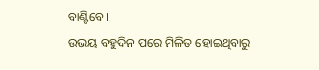ବାଣ୍ଟିବେ।
ଉଭୟ ବହୁଦିନ ପରେ ମିଳିତ ହୋଇଥିବାରୁ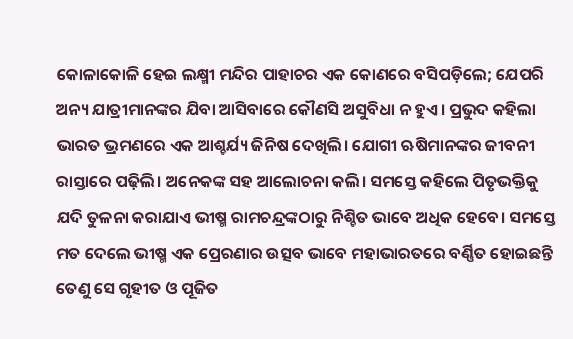କୋଳାକୋଳି ହେଇ ଲକ୍ଷ୍ମୀ ମନ୍ଦିର ପାହାଚର ଏକ କୋଣରେ ବସିପଡ଼ିଲେ; ଯେପରି ଅନ୍ୟ ଯାତ୍ରୀମାନଙ୍କର ଯିବା ଆସିବାରେ କୌଣସି ଅସୁବିଧା ନ ହୁଏ। ପ୍ରଭୁଦ କହିଲା ଭାରତ ଭ୍ରମଣରେ ଏକ ଆଶ୍ଚର୍ଯ୍ୟ ଜିନିଷ ଦେଖିଲି। ଯୋଗୀ ଋଷିମାନଙ୍କର ଜୀବନୀ ରାସ୍ତାରେ ପଢ଼ିଲି। ଅନେକଙ୍କ ସହ ଆଲୋଚନା କଲି। ସମସ୍ତେ କହିଲେ ପିତୃଭକ୍ତିକୁ ଯଦି ତୁଳନା କରାଯାଏ ଭୀଷ୍ମ ରାମଚନ୍ଦ୍ରଙ୍କଠାରୁ ନିଶ୍ଚିତ ଭାବେ ଅଧିକ ହେବେ। ସମସ୍ତେ ମତ ଦେଲେ ଭୀଷ୍ମ ଏକ ପ୍ରେରଣାର ଉତ୍ସବ ଭାବେ ମହାଭାରତରେ ବର୍ଣ୍ଣିତ ହୋଇଛନ୍ତି ତେଣୁ ସେ ଗୃହୀତ ଓ ପୂଜିତ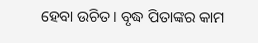ହେବା ଉଚିତ। ବୃଦ୍ଧ ପିତାଙ୍କର କାମ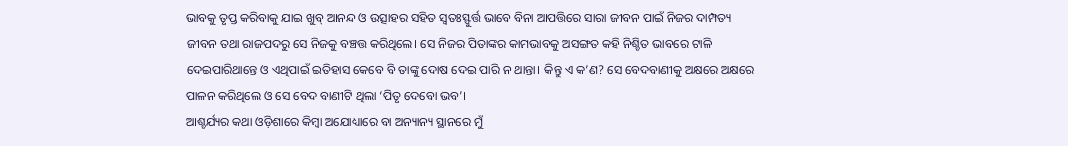ଭାବକୁ ତୃପ୍ତ କରିବାକୁ ଯାଇ ଖୁବ୍‌ ଆନନ୍ଦ ଓ ଉତ୍ସାହର ସହିତ ସ୍ବତଃସ୍ଫୁର୍ତ୍ତ ଭାବେ ବିନା ଆପତ୍ତିରେ ସାରା ଜୀବନ ପାଇଁ ନିଜର ଦାମ୍ପତ୍ୟ ଜୀବନ ତଥା ରାଜପଦରୁ ସେ ନିଜକୁ ବଞ୍ଚତ୍ତ କରିଥିଲେ। ସେ ନିଜର ପିତାଙ୍କର କାମଭାବକୁ ଅସଙ୍ଗତ କହି ନିଶ୍ଚିତ ଭାବରେ ଟାଳି ଦେଇପାରିଥାନ୍ତେ ଓ ଏଥିପାଇଁ ଇତିହାସ କେବେ ବି ତାଙ୍କୁ ଦୋଷ ଦେଇ ପାରି ନ ଥାନ୍ତା। କିନ୍ତୁ ଏ କ’ଣ? ସେ ବେଦବାଣୀକୁ ଅକ୍ଷରେ ଅକ୍ଷରେ ପାଳନ କରିଥିଲେ ଓ ସେ ବେଦ ବାଣୀଟି ଥିଲା ‘ପିତୃ ଦେବୋ ଭବ’।
ଆଶ୍ଚର୍ଯ୍ୟର କଥା ଓଡ଼ିଶାରେ କିମ୍ବା ଅଯୋଧ୍ୟାରେ ବା ଅନ୍ୟାନ୍ୟ ସ୍ଥାନରେ ମୁଁ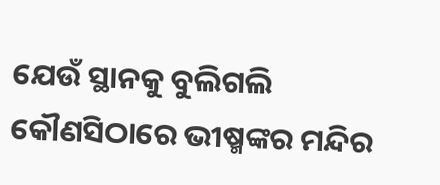ଯେଉଁ ସ୍ଥାନକୁ ବୁଲିଗଲି କୌଣସିଠାରେ ଭୀଷ୍ମଙ୍କର ମନ୍ଦିର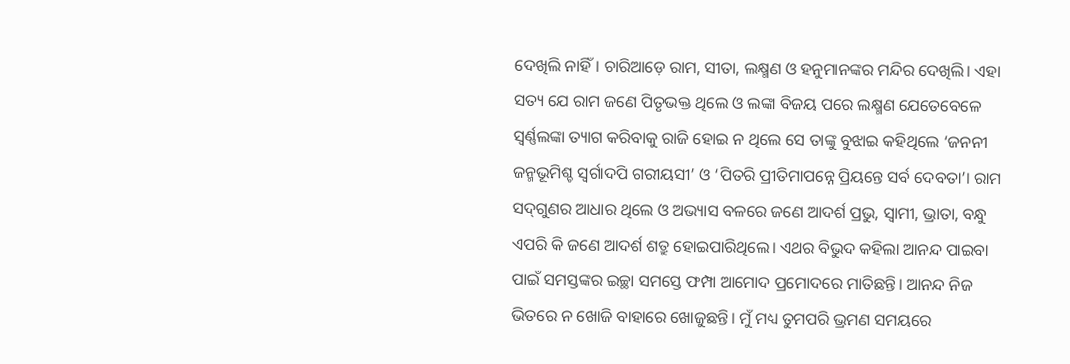ଦେଖିଲି ନାହିଁ। ଚାରିଆଡ଼େ ରାମ, ସୀତା, ଲକ୍ଷ୍ମଣ ଓ ହନୁମାନଙ୍କର ମନ୍ଦିର ଦେଖିଲି। ଏହା ସତ୍ୟ ଯେ ରାମ ଜଣେ ପିତୃଭକ୍ତ ଥିଲେ ଓ ଲଙ୍କା ବିଜୟ ପରେ ଲକ୍ଷ୍ମଣ ଯେତେବେଳେ ସ୍ବର୍ଣ୍ଣଲଙ୍କା ତ୍ୟାଗ କରିବାକୁ ରାଜି ହୋଇ ନ ଥିଲେ ସେ ତାଙ୍କୁ ବୁଝାଇ କହିଥିଲେ ‘ଜନନୀ ଜନ୍ମଭୂମିଶ୍ଚ ସ୍ବର୍ଗାଦପି ଗରୀୟସୀ’ ଓ ‘ପିତରି ପ୍ରୀତିମାପନ୍ନେ ପ୍ରିୟନ୍ତେ ସର୍ବ ଦେବତା’। ରାମ ସଦ୍‌ଗୁଣର ଆଧାର ଥିଲେ ଓ ଅଭ୍ୟାସ ବଳରେ ଜଣେ ଆଦର୍ଶ ପ୍ରଭୁ, ସ୍ବାମୀ, ଭ୍ରାତା, ବନ୍ଧୁ ଏପରି କି ଜଣେ ଆଦର୍ଶ ଶତ୍ରୁ ହୋଇପାରିଥିଲେ। ଏଥର ବିଭୁଦ କହିଲା ଆନନ୍ଦ ପାଇବା ପାଇଁ ସମସ୍ତଙ୍କର ଇଚ୍ଛା ସମସ୍ତେ ଫମ୍ପା ଆମୋଦ ପ୍ରମୋଦରେ ମାତିଛନ୍ତି। ଆନନ୍ଦ ନିଜ ଭିତରେ ନ ଖୋଜି ବାହାରେ ଖୋଜୁଛନ୍ତି। ମୁଁ ମଧ୍ୟ ତୁମପରି ଭ୍ରମଣ ସମୟରେ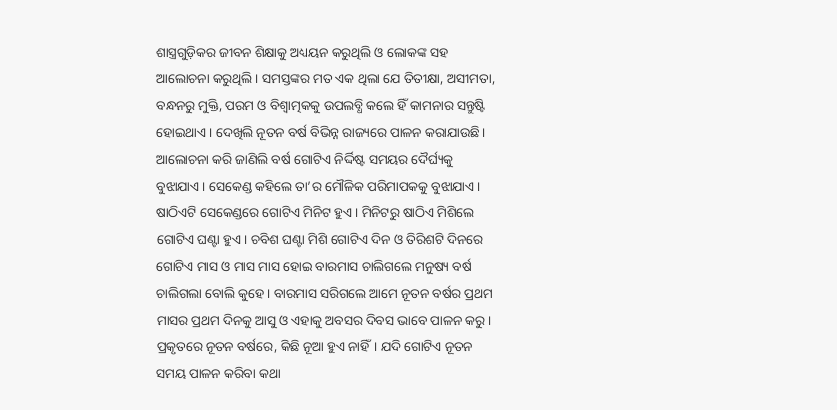ଶାସ୍ତ୍ରଗୁଡ଼ିକର ଜୀବନ ଶିକ୍ଷାକୁ ଅଧ୍ୟୟନ କରୁଥିଲି ଓ ଲୋକଙ୍କ ସହ ଆଲୋଚନା କରୁଥିଲି। ସମସ୍ତଙ୍କର ମତ ଏକ ଥିଲା ଯେ ତିତୀକ୍ଷା, ଅସୀମତା, ବନ୍ଧନରୁ ମୁକ୍ତି, ପରମ ଓ ବିଶ୍ୱାତ୍ମକକୁ ଉପଲବ୍ଧି କଲେ ହିଁ କାମନାର ସନ୍ତୁଷ୍ଟି ହୋଇଥାଏ। ଦେଖିଲି ନୂତନ ବର୍ଷ ବିଭିନ୍ନ ରାଜ୍ୟରେ ପାଳନ କରାଯାଉଛି। ଆଲୋଚନା କରି ଜାଣିଲି ବର୍ଷ ଗୋଟିଏ ନିର୍ଦ୍ଦିଷ୍ଟ ସମୟର ଦୈର୍ଘ୍ୟକୁ ବୁଝାଯାଏ। ସେକେଣ୍ଡ କହିଲେ ତା’ର ମୌଳିକ ପରିମାପକକୁ ବୁଝାଯାଏ। ଷାଠିଏଟି ସେକେଣ୍ଡରେ ଗୋଟିଏ ମିନିଟ ହୁଏ। ମିନିଟରୁ ଷାଠିଏ ମିଶିଲେ ଗୋଟିଏ ଘଣ୍ଟା ହୁଏ। ଚବିଶ ଘଣ୍ଟା ମିଶି ଗୋଟିଏ ଦିନ ଓ ତିରିଶଟି ଦିନରେ ଗୋଟିଏ ମାସ ଓ ମାସ ମାସ ହୋଇ ବାରମାସ ଚାଲିଗଲେ ମନୁଷ୍ୟ ବର୍ଷ ଚାଲିଗଲା ବୋଲି କୁହେ। ବାରମାସ ସରିଗଲେ ଆମେ ନୂତନ ବର୍ଷର ପ୍ରଥମ ମାସର ପ୍ରଥମ ଦିନକୁ ଆସୁ ଓ ଏହାକୁ ଅବସର ଦିବସ ଭାବେ ପାଳନ କରୁ। ପ୍ରକୃତରେ ନୂତନ ବର୍ଷରେ, କିଛି ନୂଆ ହୁଏ ନାହିଁ। ଯଦି ଗୋଟିଏ ନୂତନ ସମୟ ପାଳନ କରିବା କଥା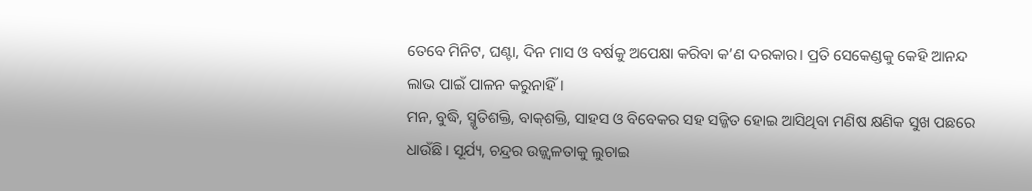ତେବେ ମିନିଟ, ଘଣ୍ଟା, ଦିନ ମାସ ଓ ବର୍ଷକୁ ଅପେକ୍ଷା କରିବା କ’ଣ ଦରକାର। ପ୍ରତି ସେକେଣ୍ଡକୁ କେହି ଆନନ୍ଦ ଲାଭ ପାଇଁ ପାଳନ କରୁନାହିଁ।
ମନ, ବୁଦ୍ଧି, ସ୍ମୃତିଶକ୍ତି, ବାକ୍‌ଶକ୍ତି, ସାହସ ଓ ବିବେକର ସହ ସଜ୍ଜିତ ହୋଇ ଆସିଥିବା ମଣିଷ କ୍ଷଣିକ ସୁଖ ପଛରେ ଧାଉଁଛି। ସୂର୍ଯ୍ୟ, ଚନ୍ଦ୍ରର ଉଜ୍ଜ୍ୱଳତାକୁ ଲୁଚାଇ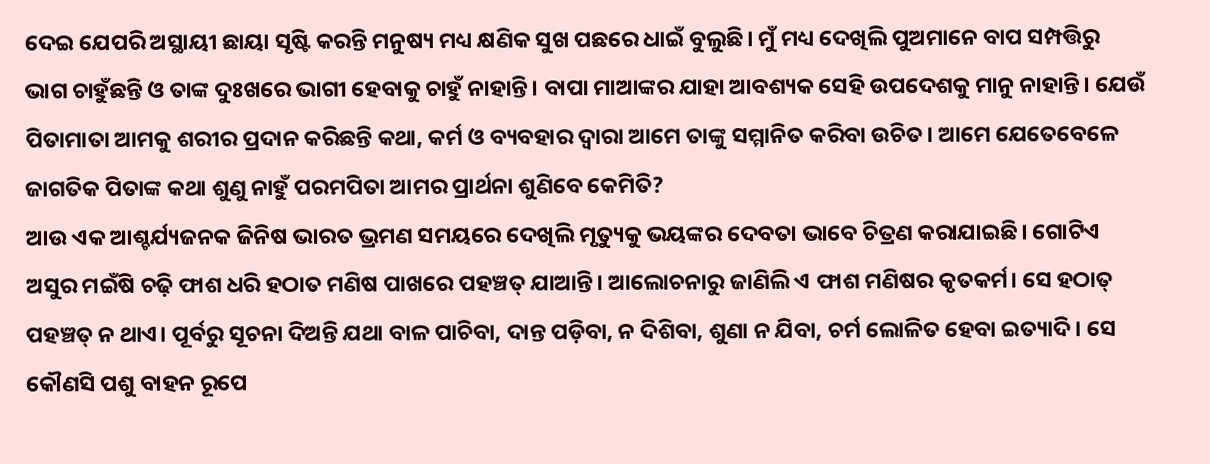ଦେଇ ଯେପରି ଅସ୍ଥାୟୀ ଛାୟା ସୃଷ୍ଟି କରନ୍ତି ମନୁଷ୍ୟ ମଧ୍ୟ କ୍ଷଣିକ ସୁଖ ପଛରେ ଧାଇଁ ବୁଲୁଛି। ମୁଁ ମଧ୍ୟ ଦେଖିଲି ପୁଅମାନେ ବାପ ସମ୍ପତ୍ତିରୁ ଭାଗ ଚାହୁଁଛନ୍ତି ଓ ତାଙ୍କ ଦୁଃଖରେ ଭାଗୀ ହେବାକୁ ଚାହୁଁ ନାହାନ୍ତି। ବାପା ମାଆଙ୍କର ଯାହା ଆବଶ୍ୟକ ସେହି ଉପଦେଶକୁ ମାନୁ ନାହାନ୍ତି। ଯେଉଁ ପିତାମାତା ଆମକୁ ଶରୀର ପ୍ରଦାନ କରିଛନ୍ତି କଥା, କର୍ମ ଓ ବ୍ୟବହାର ଦ୍ୱାରା ଆମେ ତାଙ୍କୁ ସମ୍ମାନିତ କରିବା ଉଚିତ। ଆମେ ଯେତେବେଳେ ଜାଗତିକ ପିତାଙ୍କ କଥା ଶୁଣୁ ନାହୁଁ ପରମପିତା ଆମର ପ୍ରାର୍ଥନା ଶୁଣିବେ କେମିତି?
ଆଉ ଏକ ଆଶ୍ଚର୍ଯ୍ୟଜନକ ଜିନିଷ ଭାରତ ଭ୍ରମଣ ସମୟରେ ଦେଖିଲି ମୃତ୍ୟୁକୁ ଭୟଙ୍କର ଦେବତା ଭାବେ ଚିତ୍ରଣ କରାଯାଇଛି। ଗୋଟିଏ ଅସୁର ମଇଁଷି ଚଢ଼ି ଫାଶ ଧରି ହଠାତ ମଣିଷ ପାଖରେ ପହଞ୍ଚତ୍ ଯାଆନ୍ତି। ଆଲୋଚନାରୁ ଜାଣିଲି ଏ ଫାଶ ମଣିଷର କୃତକର୍ମ। ସେ ହଠାତ୍‌ ପହଞ୍ଚତ୍ ନ ଥାଏ। ପୂର୍ବରୁ ସୂଚନା ଦିଅନ୍ତି ଯଥା ବାଳ ପାଚିବା, ଦାନ୍ତ ପଡ଼ିବା, ନ ଦିଶିବା, ଶୁଣା ନ ଯିବା, ଚର୍ମ ଲୋଳିତ ହେବା ଇତ୍ୟାଦି। ସେ କୌଣସି ପଶୁ ବାହନ ରୂପେ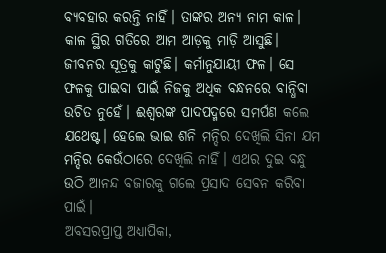ବ୍ୟବହାର କରନ୍ତି ନାହିଁ। ତାଙ୍କର ଅନ୍ୟ ନାମ କାଳ। କାଳ ସ୍ଥିର ଗତିରେ ଆମ ଆଡ଼କୁ ମାଡ଼ି ଆସୁଛି। ଜୀବନର ସୂତ୍ରକୁ କାଟୁଛି। କର୍ମାନୁଯାୟୀ ଫଳ। ସେ ଫଳକୁ ପାଇବା ପାଇଁ ନିଜକୁ ଅଧିକ ବନ୍ଧନରେ ବାନ୍ଧିବା ଉଚିତ ନୁହେଁ। ଈଶ୍ୱରଙ୍କ ପାଦପଦ୍ମରେ ସମର୍ପଣ କଲେ ଯଥେଷ୍ଟ। ହେଲେ ଭାଇ ଶନି ମନ୍ଦିର ଦେଖିଲି ସିନା ଯମ ମନ୍ଦିର କେଉଁଠାରେ ଦେଖିଲି ନାହିଁ। ଏଥର ଦୁଇ ବନ୍ଧୁ ଉଠି ଆନନ୍ଦ ବଜାରକୁ ଗଲେ ପ୍ରସାଦ ସେବନ କରିବା ପାଇଁ।
ଅବସରପ୍ରାପ୍ତ ଅଧ୍ୟାପିକା,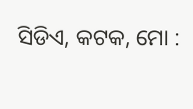ସିଡିଏ, କଟକ, ମୋ :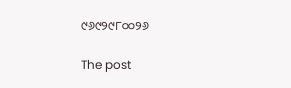୯୬୯୨୯୮୦୦୨୬

The post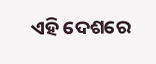ଏହି ଦେଶରେ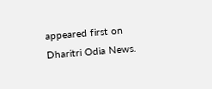appeared first on Dharitri Odia News.